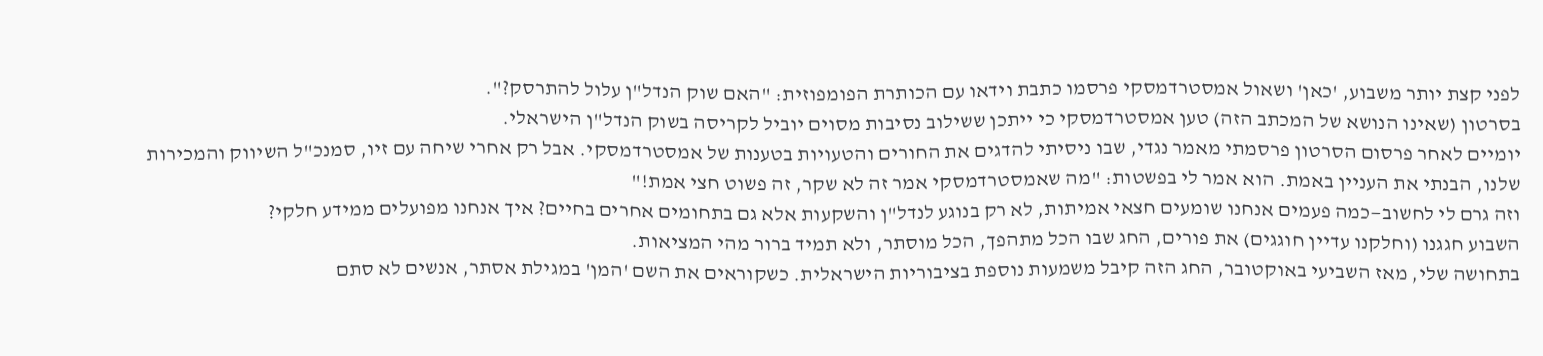לפני קצת יותר משבוע, 'כאן' ושאול אמסטרדמסקי פרסמו כתבת וידאו עם הכותרת הפומפוזית: "האם שוק הנדל"ן עלול להתרסק?".
בסרטון (שאינו הנושא של המכתב הזה) טען אמסטרדמסקי כי ייתכן ששילוב נסיבות מסוים יוביל לקריסה בשוק הנדל"ן הישראלי.
יומיים לאחר פרסום הסרטון פרסמתי מאמר נגדי, שבו ניסיתי להדגים את החורים והטעויות בטענות של אמסטרדמסקי. אבל רק אחרי שיחה עם זיו, סמנכ"ל השיווק והמכירות שלנו, הבנתי את העניין באמת. הוא אמר לי בפשטות: "מה שאמסטרדמסקי אמר זה לא שקר, זה פשוט חצי אמת!"
וזה גרם לי לחשוב—כמה פעמים אנחנו שומעים חצאי אמיתות, לא רק בנוגע לנדל"ן והשקעות אלא גם בתחומים אחרים בחיים? איך אנחנו מפועלים ממידע חלקי?
השבוע חגגנו (וחלקנו עדיין חוגגים) את פורים, החג שבו הכל מתהפך, הכל מוסתר, ולא תמיד ברור מהי המציאות.
בתחושה שלי, מאז השביעי באוקטובר, החג הזה קיבל משמעות נוספת בציבוריות הישראלית. כשקוראים את השם 'המן' במגילת אסתר, אנשים לא סתם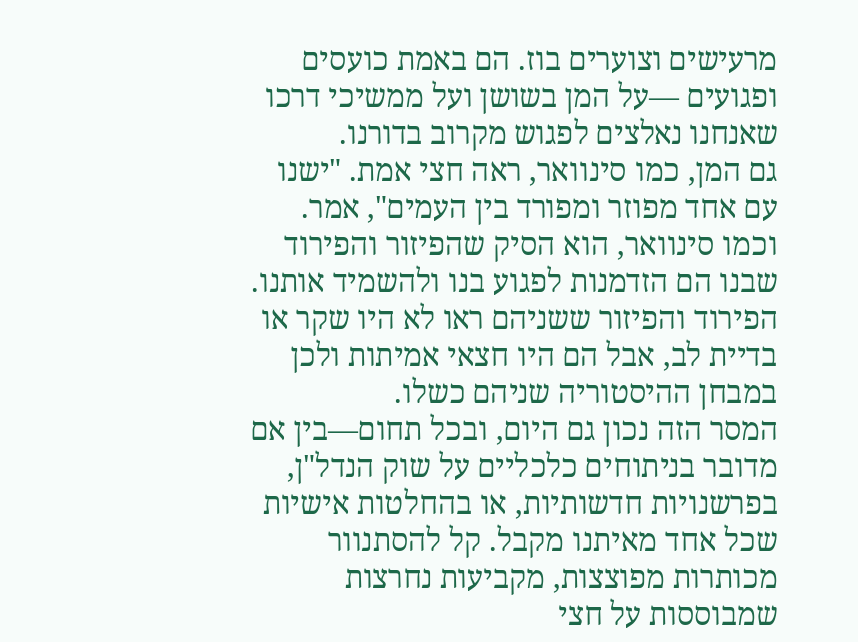מרעישים וצוערים בוז. הם באמת כועסים ופגועים —על המן בשושן ועל ממשיכי דרכו שאנחנו נאלצים לפגוש מקרוב בדורנו.
גם המן, כמו סינוואר, ראה חצי אמת. "ישנו עם אחד מפוזר ומפורד בין העמים", אמר. וכמו סינוואר, הוא הסיק שהפיזור והפירוד שבנו הם הזדמנות לפגוע בנו ולהשמיד אותנו. הפירוד והפיזור ששניהם ראו לא היו שקר או בדיית לב, אבל הם היו חצאי אמיתות ולכן במבחן ההיסטוריה שניהם כשלו.
המסר הזה נכון גם היום, ובכל תחום—בין אם מדובר בניתוחים כלכליים על שוק הנדל"ן, בפרשנויות חדשותיות, או בהחלטות אישיות שכל אחד מאיתנו מקבל. קל להסתנוור מכותרות מפוצצות, מקביעות נחרצות שמבוססות על חצי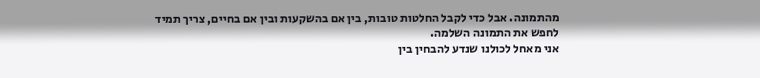מהתמונה. אבל כדי לקבל החלטות טובות, בין אם בהשקעות ובין אם בחיים, צריך תמיד לחפש את התמונה השלמה.
אני מאחל לכולנו שנדע להבחין בין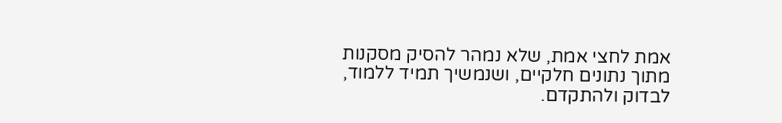אמת לחצי אמת, שלא נמהר להסיק מסקנות מתוך נתונים חלקיים, ושנמשיך תמיד ללמוד, לבדוק ולהתקדם.